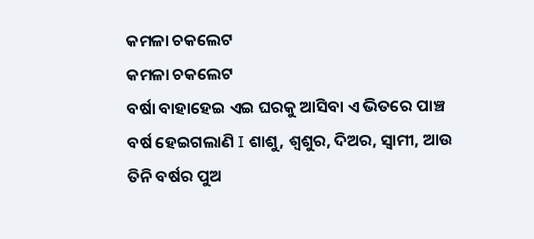କମଳା ଚକଲେଟ
କମଳା ଚକଲେଟ
ବର୍ଷା ବାହାହେଇ ଏଇ ଘରକୁ ଆସିବା ଏ ଭିତରେ ପାଞ୍ଚ ବର୍ଷ ହେଇଗଲାଣି I ଶାଶୁ, ଶ୍ୱଶୁର, ଦିଅର, ସ୍ୱାମୀ, ଆଉ ତିନି ବର୍ଷର ପୁଅ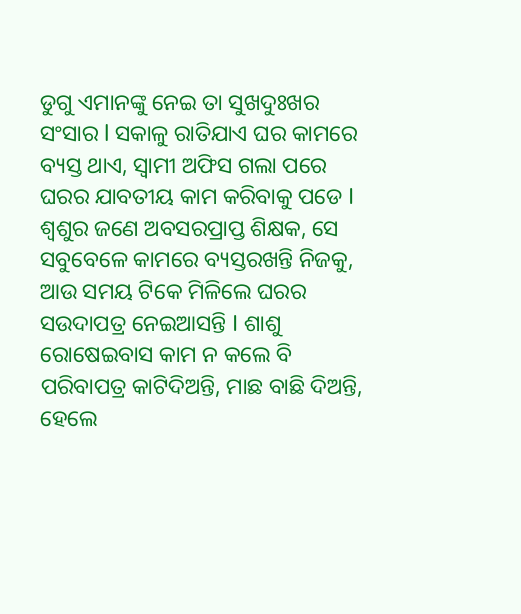ଡୁଗୁ ଏମାନଙ୍କୁ ନେଇ ତା ସୁଖଦୁଃଖର ସଂସାର l ସକାଳୁ ରାତିଯାଏ ଘର କାମରେ ବ୍ୟସ୍ତ ଥାଏ, ସ୍ୱାମୀ ଅଫିସ ଗଲା ପରେ ଘରର ଯାବତୀୟ କାମ କରିବାକୁ ପଡେ I ଶ୍ୱଶୁର ଜଣେ ଅବସରପ୍ରାପ୍ତ ଶିକ୍ଷକ, ସେ ସବୁବେଳେ କାମରେ ବ୍ୟସ୍ତରଖନ୍ତି ନିଜକୁ, ଆଉ ସମୟ ଟିକେ ମିଳିଲେ ଘରର ସଉଦାପତ୍ର ନେଇଆସନ୍ତି I ଶାଶୁ ରୋଷେଇବାସ କାମ ନ କଲେ ବି ପରିବାପତ୍ର କାଟିଦିଅନ୍ତି, ମାଛ ବାଛି ଦିଅନ୍ତି, ହେଲେ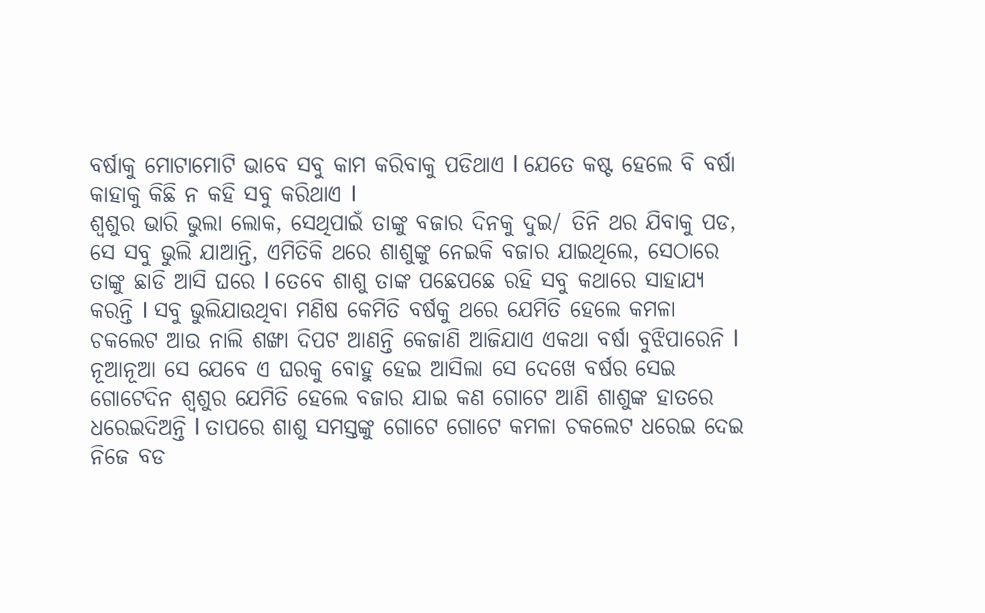ବର୍ଷାକୁ ମୋଟାମୋଟି ଭାବେ ସବୁ କାମ କରିବାକୁ ପଡିଥାଏ l ଯେତେ କଷ୍ଟ ହେଲେ ବି ବର୍ଷା କାହାକୁ କିଛି ନ କହି ସବୁ କରିଥାଏ I
ଶ୍ୱଶୁର ଭାରି ଭୁଲା ଲୋକ, ସେଥିପାଇଁ ତାଙ୍କୁ ବଜାର ଦିନକୁ ଦୁଇ/ ତିନି ଥର ଯିବାକୁ ପଡ, ସେ ସବୁ ଭୁଲି ଯାଆନ୍ତି, ଏମିତିକି ଥରେ ଶାଶୁଙ୍କୁ ନେଇକି ବଜାର ଯାଇଥିଲେ, ସେଠାରେ ତାଙ୍କୁ ଛାଡି ଆସି ଘରେ l ତେବେ ଶାଶୁ ତାଙ୍କ ପଛେପଛେ ରହି ସବୁ କଥାରେ ସାହାଯ୍ୟ କରନ୍ତି I ସବୁ ଭୁଲିଯାଉଥିବା ମଣିଷ କେମିତି ବର୍ଷକୁ ଥରେ ଯେମିତି ହେଲେ କମଳା ଚକଲେଟ ଆଉ ନାଲି ଶଙ୍ଖା ଦିପଟ ଆଣନ୍ତି କେଜାଣି ଆଜିଯାଏ ଏକଥା ବର୍ଷା ବୁଝିପାରେନି l ନୂଆନୂଆ ସେ ଯେବେ ଏ ଘରକୁ ବୋହୁ ହେଇ ଆସିଲା ସେ ଦେଖେ ବର୍ଷର ସେଇ ଗୋଟେଦିନ ଶ୍ୱଶୁର ଯେମିତି ହେଲେ ବଜାର ଯାଇ କଣ ଗୋଟେ ଆଣି ଶାଶୁଙ୍କ ହାତରେ ଧରେଇଦିଅନ୍ତି l ତାପରେ ଶାଶୁ ସମସ୍ତଙ୍କୁ ଗୋଟେ ଗୋଟେ କମଳା ଚକଲେଟ ଧରେଇ ଦେଇ ନିଜେ ବଡ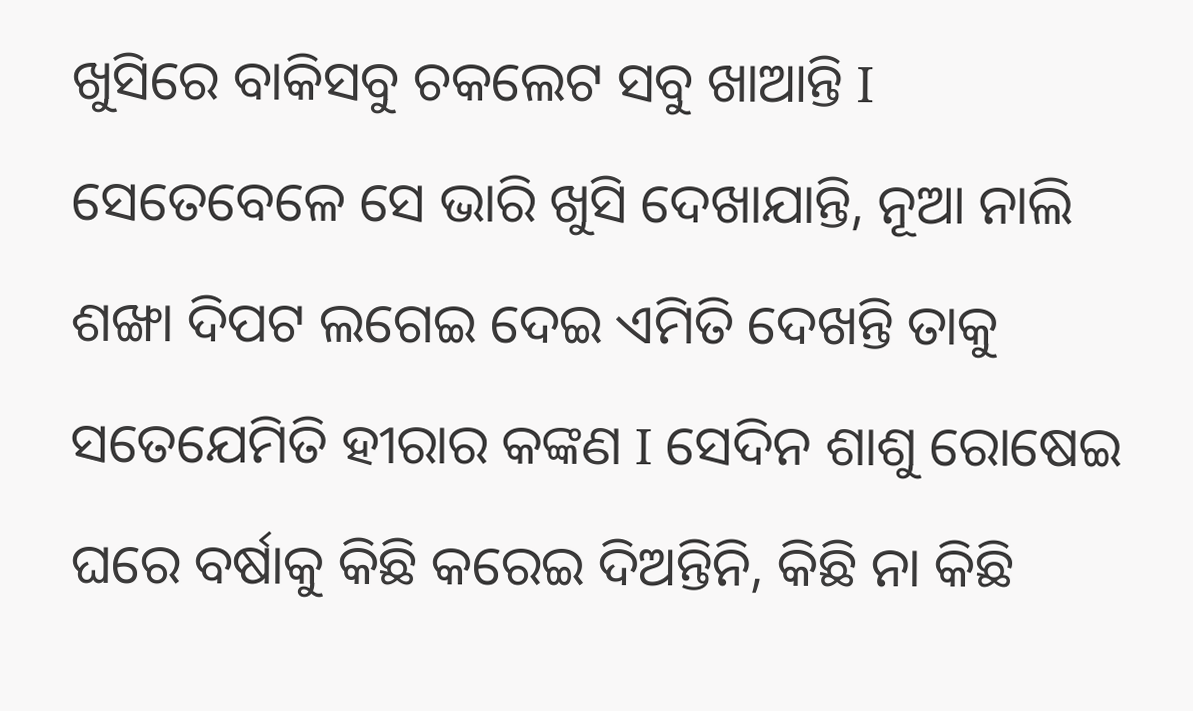ଖୁସିରେ ବାକିସବୁ ଚକଲେଟ ସବୁ ଖାଆନ୍ତି I ସେତେବେଳେ ସେ ଭାରି ଖୁସି ଦେଖାଯାନ୍ତି, ନୂଆ ନାଲି ଶଙ୍ଖା ଦିପଟ ଲଗେଇ ଦେଇ ଏମିତି ଦେଖନ୍ତି ତାକୁ ସତେଯେମିତି ହୀରାର କଙ୍କଣ I ସେଦିନ ଶାଶୁ ରୋଷେଇ ଘରେ ବର୍ଷାକୁ କିଛି କରେଇ ଦିଅନ୍ତିନି, କିଛି ନା କିଛି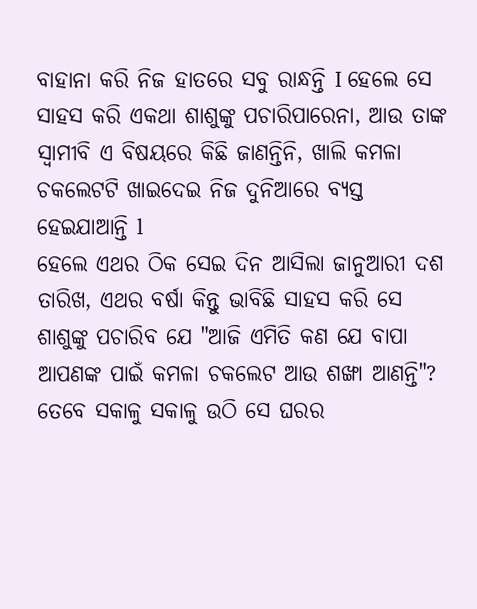ବାହାନା କରି ନିଜ ହାତରେ ସବୁ ରାନ୍ଧନ୍ତି I ହେଲେ ସେ ସାହସ କରି ଏକଥା ଶାଶୁଙ୍କୁ ପଚାରିପାରେନା, ଆଉ ତାଙ୍କ ସ୍ୱାମୀବି ଏ ବିଷୟରେ କିଛି ଜାଣନ୍ତିନି, ଖାଲି କମଳା ଚକଲେଟଟି ଖାଇଦେଇ ନିଜ ଦୁନିଆରେ ବ୍ୟସ୍ତ ହେଇଯାଆନ୍ତି l
ହେଲେ ଏଥର ଠିକ ସେଇ ଦିନ ଆସିଲା ଜାନୁଆରୀ ଦଶ ତାରିଖ, ଏଥର ବର୍ଷା କିନ୍ତୁ ଭାବିଛି ସାହସ କରି ସେ ଶାଶୁଙ୍କୁ ପଚାରିବ ଯେ "ଆଜି ଏମିତି କଣ ଯେ ବାପା ଆପଣଙ୍କ ପାଇଁ କମଳା ଚକଲେଟ ଆଉ ଶଙ୍ଖା ଆଣନ୍ତି"? ତେବେ ସକାଳୁ ସକାଳୁ ଉଠି ସେ ଘରର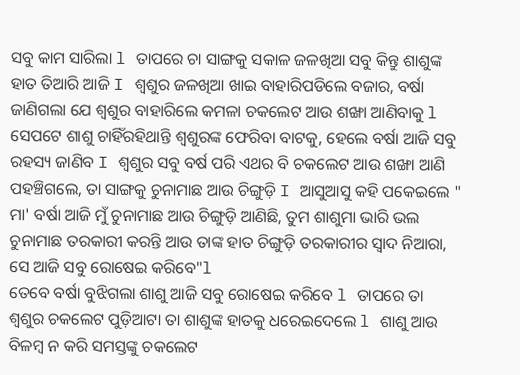ସବୁ କାମ ସାରିଲା l ତାପରେ ଚା ସାଙ୍ଗକୁ ସକାଳ ଜଳଖିଆ ସବୁ କିନ୍ତୁ ଶାଶୁଙ୍କ ହାତ ତିଆରି ଆଜି I ଶ୍ୱଶୁର ଜଳଖିଆ ଖାଇ ବାହାରିପଡିଲେ ବଜାର, ବର୍ଷା ଜାଣିଗଲା ଯେ ଶ୍ୱଶୁର ବାହାରିଲେ କମଳା ଚକଲେଟ ଆଉ ଶଙ୍ଖା ଆଣିବାକୁ l ସେପଟେ ଶାଶୁ ଚାହିଁରହିଥାନ୍ତି ଶ୍ୱଶୁରଙ୍କ ଫେରିବା ବାଟକୁ, ହେଲେ ବର୍ଷା ଆଜି ସବୁ ରହସ୍ୟ ଜାଣିବ I ଶ୍ୱଶୁର ସବୁ ବର୍ଷ ପରି ଏଥର ବି ଚକଲେଟ ଆଉ ଶଙ୍ଖା ଆଣି ପହଞ୍ଚିଗଲେ, ତା ସାଙ୍ଗକୁ ଚୁନାମାଛ ଆଉ ଚିଙ୍ଗୁଡ଼ି I ଆସୁଆସୁ କହି ପକେଇଲେ " ମା' ବର୍ଷା ଆଜି ମୁଁ ଚୁନାମାଛ ଆଉ ଚିଙ୍ଗୁଡ଼ି ଆଣିଛି, ତୁମ ଶାଶୁମା ଭାରି ଭଲ ଚୁନାମାଛ ତରକାରୀ କରନ୍ତି ଆଉ ତାଙ୍କ ହାତ ଚିଙ୍ଗୁଡ଼ି ତରକାରୀର ସ୍ୱାଦ ନିଆରା, ସେ ଆଜି ସବୁ ରୋଷେଇ କରିବେ"l
ତେବେ ବର୍ଷା ବୁଝିଗଲା ଶାଶୁ ଆଜି ସବୁ ରୋଷେଇ କରିବେ l ତାପରେ ତା ଶ୍ୱଶୁର ଚକଲେଟ ପୁଡ଼ିଆଟା ତା ଶାଶୁଙ୍କ ହାତକୁ ଧରେଇଦେଲେ l ଶାଶୁ ଆଉ ବିଳମ୍ବ ନ କରି ସମସ୍ତଙ୍କୁ ଚକଲେଟ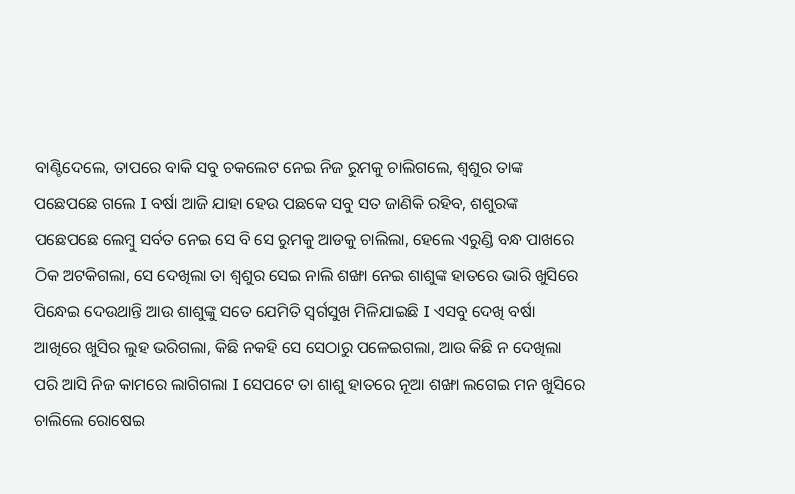ବାଣ୍ଟିଦେଲେ, ତାପରେ ବାକି ସବୁ ଚକଲେଟ ନେଇ ନିଜ ରୁମକୁ ଚାଲିଗଲେ, ଶ୍ୱଶୁର ତାଙ୍କ ପଛେପଛେ ଗଲେ I ବର୍ଷା ଆଜି ଯାହା ହେଉ ପଛକେ ସବୁ ସତ ଜାଣିକି ରହିବ, ଶଶୁରଙ୍କ ପଛେପଛେ ଲେମ୍ବୁ ସର୍ବତ ନେଇ ସେ ବି ସେ ରୁମକୁ ଆଡକୁ ଚାଲିଲା, ହେଲେ ଏରୁଣ୍ଡି ବନ୍ଧ ପାଖରେ ଠିକ ଅଟକିଗଲା, ସେ ଦେଖିଲା ତା ଶ୍ୱଶୁର ସେଇ ନାଲି ଶଙ୍ଖା ନେଇ ଶାଶୁଙ୍କ ହାତରେ ଭାରି ଖୁସିରେ ପିନ୍ଧେଇ ଦେଉଥାନ୍ତି ଆଉ ଶାଶୁଙ୍କୁ ସତେ ଯେମିତି ସ୍ୱର୍ଗସୁଖ ମିଳିଯାଇଛି I ଏସବୁ ଦେଖି ବର୍ଷା ଆଖିରେ ଖୁସିର ଲୁହ ଭରିଗଲା, କିଛି ନକହି ସେ ସେଠାରୁ ପଳେଇଗଲା, ଆଉ କିଛି ନ ଦେଖିଲା ପରି ଆସି ନିଜ କାମରେ ଲାଗିଗଲା I ସେପଟେ ତା ଶାଶୁ ହାତରେ ନୂଆ ଶଙ୍ଖା ଲଗେଇ ମନ ଖୁସିରେ ଚାଲିଲେ ରୋଷେଇ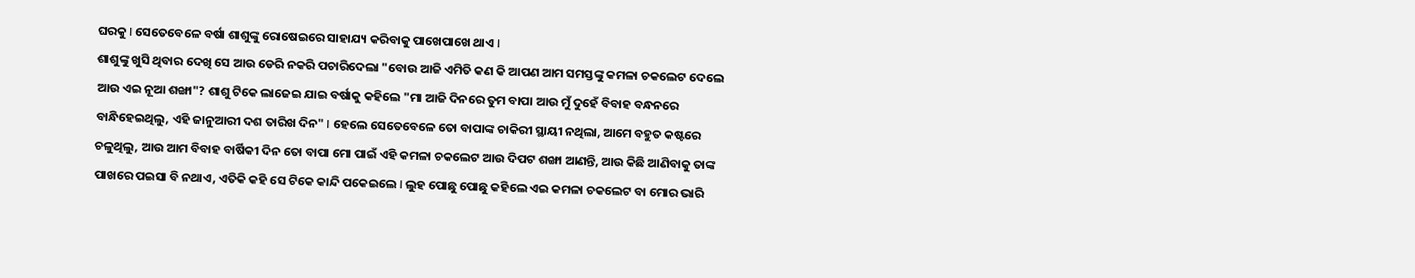ଘରକୁ I ସେତେବେଳେ ବର୍ଷା ଶାଶୁଙ୍କୁ ରୋଷେଇରେ ସାହାଯ୍ୟ କରିବାକୁ ପାଖେପାଖେ ଥାଏ I
ଶାଶୁଙ୍କୁ ଖୁସି ଥିବାର ଦେଖି ସେ ଆଉ ଡେରି ନକରି ପଚାରିଦେଲା "ବୋଉ ଆଜି ଏମିତି କଣ କି ଆପଣ ଆମ ସମସ୍ତଙ୍କୁ କମଳା ଚକଲେଟ ଦେଲେ ଆଉ ଏଇ ନୂଆ ଶଙ୍ଖା"? ଶାଶୁ ଟିକେ ଲାଜେଇ ଯାଇ ବର୍ଷାକୁ କହିଲେ "ମା ଆଜି ଦିନରେ ତୁମ ବାପା ଆଉ ମୁଁ ଦୁହେଁ ବିବାହ ବନ୍ଧନରେ ବାନ୍ଧିହେଇଥିଲୁ, ଏହି ଜାନୁଆରୀ ଦଶ ତାରିଖ ଦିନ" I ହେଲେ ସେତେବେଳେ ତୋ ବାପାଙ୍କ ଚାକିରୀ ସ୍ଥାୟୀ ନଥିଲା, ଆମେ ବହୁତ କଷ୍ଟରେ ଚଳୁଥିଲୁ, ଆଉ ଆମ ବିବାହ ବାର୍ଷିକୀ ଦିନ ତୋ ବାପା ମୋ ପାଇଁ ଏହି କମଳା ଚକଲେଟ ଆଉ ଦିପଟ ଶଙ୍ଖା ଆଣନ୍ତି, ଆଉ କିଛି ଆଣିବାକୁ ତାଙ୍କ ପାଖରେ ପଇସା ବି ନଥାଏ, ଏତିକି କହି ସେ ଟିକେ କାନ୍ଦି ପକେଇଲେ I ଲୁହ ପୋଛୁ ପୋଛୁ କହିଲେ ଏଇ କମଳା ଚକଲେଟ ବା ମୋର ଭାରି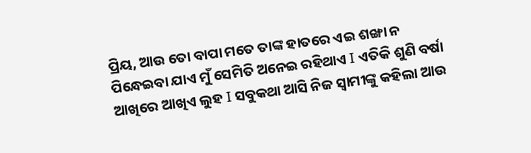ପ୍ରିୟ, ଆଉ ତୋ ବାପା ମତେ ତାଙ୍କ ହାତରେ ଏଇ ଶଙ୍ଖା ନ ପିନ୍ଧେଇବା ଯାଏ ମୁଁ ସେମିତି ଅନେଇ ରହିଥାଏ I ଏତିକି ଶୁଣି ବର୍ଷା ଆଖିରେ ଆଖିଏ ଲୁହ I ସବୁକଥା ଆସି ନିଜ ସ୍ୱାମୀଙ୍କୁ କହିଲା ଆଉ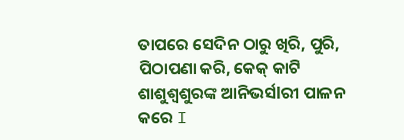ତାପରେ ସେଦିନ ଠାରୁ ଖିରି, ପୁରି, ପିଠାପଣା କରି, କେକ୍ କାଟି ଶାଶୁଶ୍ୱଶୁରଙ୍କ ଆନିଭର୍ସlରୀ ପାଳନ କରେ I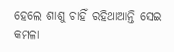ହେଲେ ଶାଶୁ ଚାହିଁ ରହିଥାଆନ୍ତି ସେଇ କମଳା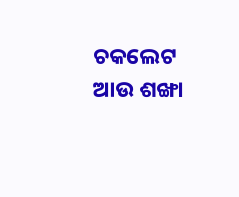ଚକଲେଟ ଆଉ ଶଙ୍ଖା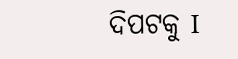ଦିପଟକୁ I